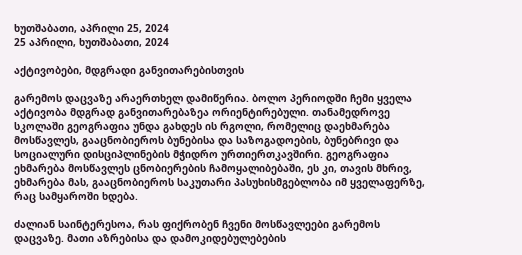ხუთშაბათი, აპრილი 25, 2024
25 აპრილი, ხუთშაბათი, 2024

აქტივობები, მდგრადი განვითარებისთვის

გარემოს დაცვაზე არაერთხელ დამიწერია. ბოლო პერიოდში ჩემი ყველა აქტივობა მდგრად განვითარებაზეა ორიენტირებული. თანამედროვე სკოლაში გეოგრაფია უნდა გახდეს ის რგოლი, რომელიც დაეხმარება მოსწავლეს, გააცნობიეროს ბუნებისა და საზოგადოების, ბუნებრივი და სოციალური დისციპლინების მჭიდრო ურთიერთკავშირი. გეოგრაფია ეხმარება მოსწავლეს ცნობიერების ჩამოყალიბებაში, ეს კი, თავის მხრივ, ეხმარება მას, გააცნობიეროს საკუთარი პასუხისმგებლობა იმ ყველაფერზე, რაც სამყაროში ხდება.

ძალიან საინტერესოა, რას ფიქრობენ ჩვენი მოსწავლეები გარემოს დაცვაზე. მათი აზრებისა და დამოკიდებულებების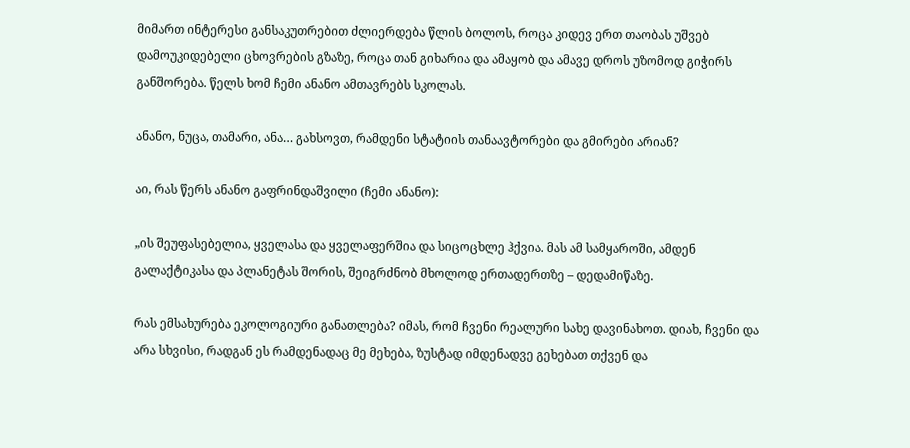მიმართ ინტერესი განსაკუთრებით ძლიერდება წლის ბოლოს, როცა კიდევ ერთ თაობას უშვებ დამოუკიდებელი ცხოვრების გზაზე, როცა თან გიხარია და ამაყობ და ამავე დროს უზომოდ გიჭირს განშორება. წელს ხომ ჩემი ანანო ამთავრებს სკოლას.

ანანო, ნუცა, თამარი, ანა… გახსოვთ, რამდენი სტატიის თანაავტორები და გმირები არიან?

აი, რას წერს ანანო გაფრინდაშვილი (ჩემი ანანო):

„ის შეუფასებელია, ყველასა და ყველაფერშია და სიცოცხლე ჰქვია. მას ამ სამყაროში, ამდენ გალაქტიკასა და პლანეტას შორის, შეიგრძნობ მხოლოდ ერთადერთზე – დედამიწაზე.

რას ემსახურება ეკოლოგიური განათლება? იმას, რომ ჩვენი რეალური სახე დავინახოთ. დიახ, ჩვენი და არა სხვისი, რადგან ეს რამდენადაც მე მეხება, ზუსტად იმდენადვე გეხებათ თქვენ და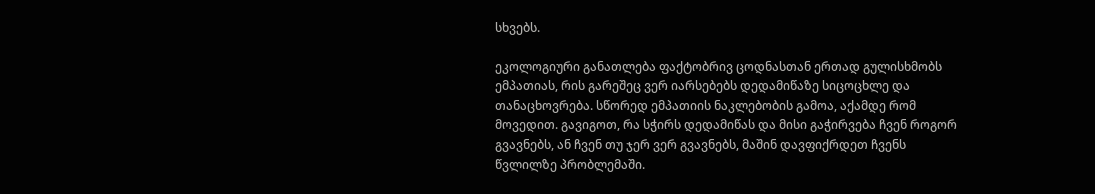სხვებს.

ეკოლოგიური განათლება ფაქტობრივ ცოდნასთან ერთად გულისხმობს ემპათიას, რის გარეშეც ვერ იარსებებს დედამიწაზე სიცოცხლე და თანაცხოვრება. სწორედ ემპათიის ნაკლებობის გამოა, აქამდე რომ მოვედით. გავიგოთ, რა სჭირს დედამიწას და მისი გაჭირვება ჩვენ როგორ გვავნებს, ან ჩვენ თუ ჯერ ვერ გვავნებს, მაშინ დავფიქრდეთ ჩვენს წვლილზე პრობლემაში.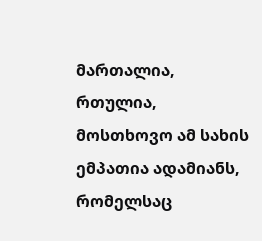მართალია, რთულია, მოსთხოვო ამ სახის ემპათია ადამიანს, რომელსაც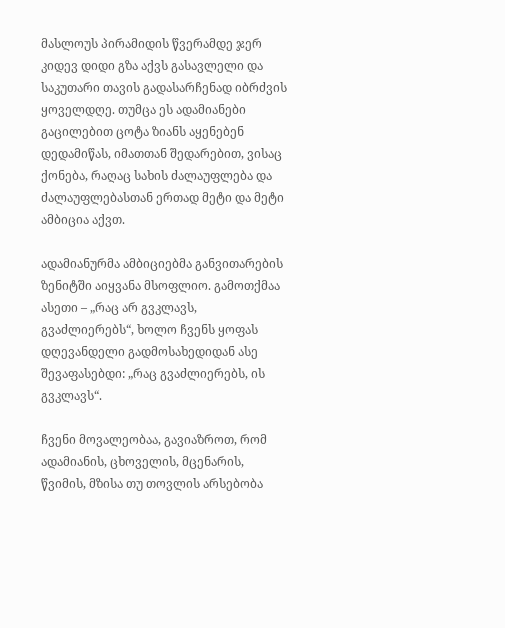მასლოუს პირამიდის წვერამდე ჯერ კიდევ დიდი გზა აქვს გასავლელი და საკუთარი თავის გადასარჩენად იბრძვის ყოველდღე. თუმცა ეს ადამიანები გაცილებით ცოტა ზიანს აყენებენ დედამიწას, იმათთან შედარებით, ვისაც ქონება, რაღაც სახის ძალაუფლება და ძალაუფლებასთან ერთად მეტი და მეტი ამბიცია აქვთ.

ადამიანურმა ამბიციებმა განვითარების ზენიტში აიყვანა მსოფლიო. გამოთქმაა ასეთი – „რაც არ გვკლავს, გვაძლიერებს“, ხოლო ჩვენს ყოფას დღევანდელი გადმოსახედიდან ასე შევაფასებდი: „რაც გვაძლიერებს, ის გვკლავს“.

ჩვენი მოვალეობაა, გავიაზროთ, რომ ადამიანის, ცხოველის, მცენარის, წვიმის, მზისა თუ თოვლის არსებობა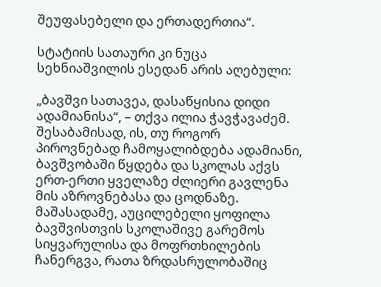შეუფასებელი და ერთადერთია“.

სტატიის სათაური კი ნუცა სეხნიაშვილის ესედან არის აღებული:

„ბავშვი სათავეა, დასაწყისია დიდი ადამიანისა“, – თქვა ილია ჭავჭავაძემ. შესაბამისად, ის, თუ როგორ პიროვნებად ჩამოყალიბდება ადამიანი, ბავშვობაში წყდება და სკოლას აქვს ერთ-ერთი ყველაზე ძლიერი გავლენა მის აზროვნებასა და ცოდნაზე. მაშასადამე, აუცილებელი ყოფილა ბავშვისთვის სკოლაშივე გარემოს სიყვარულისა და მოფრთხილების ჩანერგვა, რათა ზრდასრულობაშიც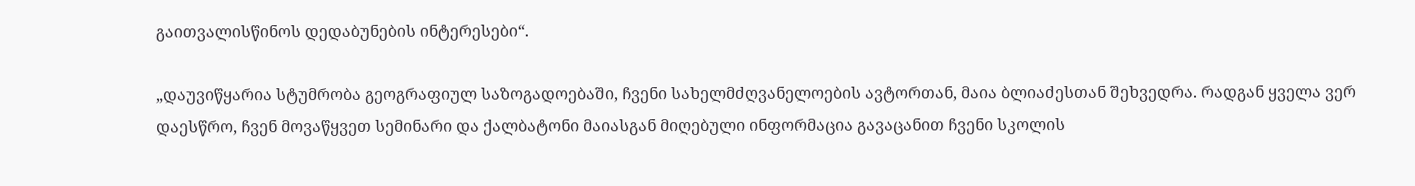გაითვალისწინოს დედაბუნების ინტერესები“.

„დაუვიწყარია სტუმრობა გეოგრაფიულ საზოგადოებაში, ჩვენი სახელმძღვანელოების ავტორთან, მაია ბლიაძესთან შეხვედრა. რადგან ყველა ვერ დაესწრო, ჩვენ მოვაწყვეთ სემინარი და ქალბატონი მაიასგან მიღებული ინფორმაცია გავაცანით ჩვენი სკოლის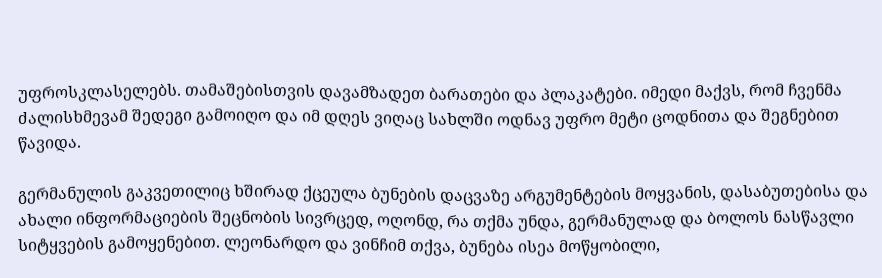უფროსკლასელებს. თამაშებისთვის დავამზადეთ ბარათები და პლაკატები. იმედი მაქვს, რომ ჩვენმა ძალისხმევამ შედეგი გამოიღო და იმ დღეს ვიღაც სახლში ოდნავ უფრო მეტი ცოდნითა და შეგნებით წავიდა.

გერმანულის გაკვეთილიც ხშირად ქცეულა ბუნების დაცვაზე არგუმენტების მოყვანის, დასაბუთებისა და ახალი ინფორმაციების შეცნობის სივრცედ, ოღონდ, რა თქმა უნდა, გერმანულად და ბოლოს ნასწავლი სიტყვების გამოყენებით. ლეონარდო და ვინჩიმ თქვა, ბუნება ისეა მოწყობილი,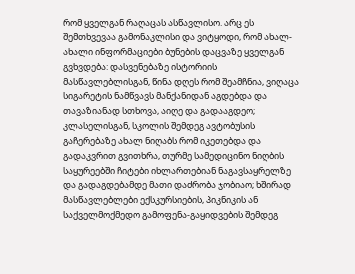რომ ყველგან რაღაცას ასწავლისო. არც ეს შემთხვევაა გამონაკლისი და ვიტყოდი, რომ ახალ-ახალი ინფორმაციები ბუნების დაცვაზე ყველგან გვხვდება: დასვენებაზე ისტორიის მასწავლებლისგან, წინა დღეს რომ შეამჩნია, ვიღაცა სიგარეტის ნამწვავს მანქანიდან აგდებდა და თავაზიანად სთხოვა, აიღე და გადააგდეო; კლასელისგან, სკოლის შემდეგ ავტობუსის გაჩერებაზე ახალ ნიღაბს რომ იკეთებდა და გადაკვრით გვითხრა, თურმე სამედიცინო ნიღბის საყურეებში ჩიტები იხლართებიან ნაგავსაყრელზე და გადაგდებამდე მათი დაძრობა ჯობიაო; ხშირად მასწავლებლები ექსკურსიების, პიკნიკის ან საქველმოქმედო გამოფენა-გაყიდვების შემდეგ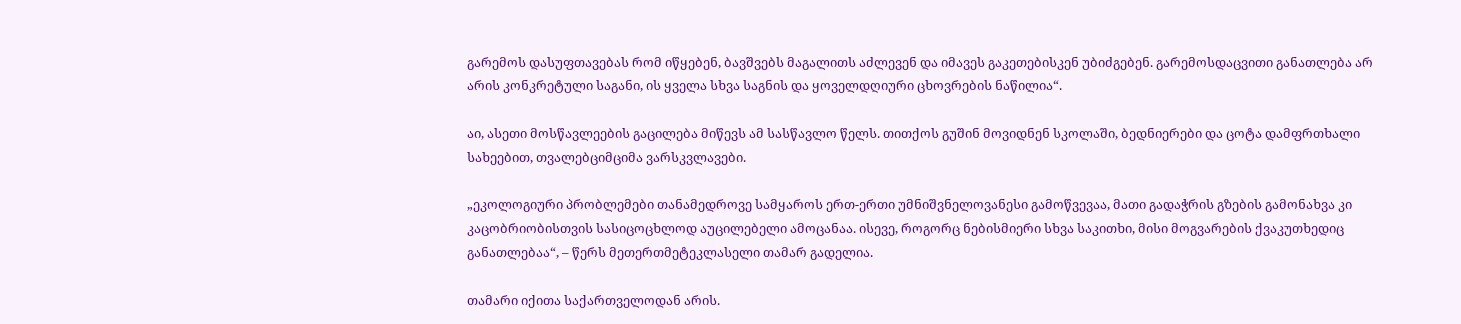გარემოს დასუფთავებას რომ იწყებენ, ბავშვებს მაგალითს აძლევენ და იმავეს გაკეთებისკენ უბიძგებენ. გარემოსდაცვითი განათლება არ არის კონკრეტული საგანი, ის ყველა სხვა საგნის და ყოველდღიური ცხოვრების ნაწილია“.

აი, ასეთი მოსწავლეების გაცილება მიწევს ამ სასწავლო წელს. თითქოს გუშინ მოვიდნენ სკოლაში, ბედნიერები და ცოტა დამფრთხალი სახეებით, თვალებციმციმა ვარსკვლავები.

„ეკოლოგიური პრობლემები თანამედროვე სამყაროს ერთ-ერთი უმნიშვნელოვანესი გამოწვევაა, მათი გადაჭრის გზების გამონახვა კი კაცობრიობისთვის სასიცოცხლოდ აუცილებელი ამოცანაა. ისევე, როგორც ნებისმიერი სხვა საკითხი, მისი მოგვარების ქვაკუთხედიც განათლებაა“, – წერს მეთერთმეტეკლასელი თამარ გადელია.

თამარი იქითა საქართველოდან არის.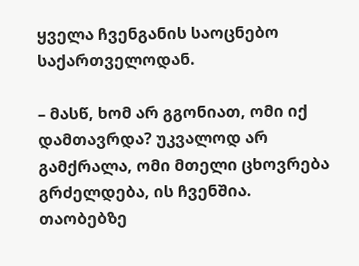ყველა ჩვენგანის საოცნებო საქართველოდან.

– მასწ, ხომ არ გგონიათ, ომი იქ დამთავრდა? უკვალოდ არ გამქრალა, ომი მთელი ცხოვრება გრძელდება, ის ჩვენშია. თაობებზე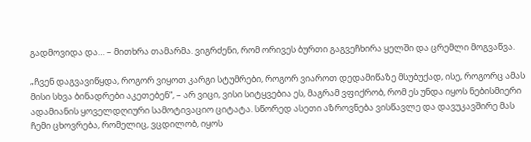გადმოვიდა და… – მითხრა თამარმა. ვიგრძენი, რომ ორივეს ბურთი გაგვეჩხირა ყელში და ცრემლი მოგვაწვა.

„ჩვენ დაგვავიწყდა, როგორ ვიყოთ კარგი სტუმრები, როგორ ვიაროთ დედამიწაზე მსუბუქად, ისე, როგორც ამას მისი სხვა ბინადრები აკეთებენ“, – არ ვიცი, ვისი სიტყვებია ეს, მაგრამ ვფიქრობ, რომ ეს უნდა იყოს ნებისმიერი ადამიანის ყოველდღიური სამოტივაციო ციტატა. სწორედ ასეთი აზროვნება ვისწავლე და დავუკავშირე მას ჩემი ცხოვრება, რომელიც, ვცდილობ, იყოს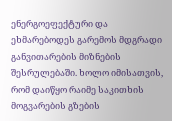ენერგოეფექტური და ეხმარებოდეს გარემოს მდგრადი განვითარების მიზნების შესრულებაში. ხოლო იმისათვის, რომ დაიწყო რაიმე საკითხის მოგვარების გზების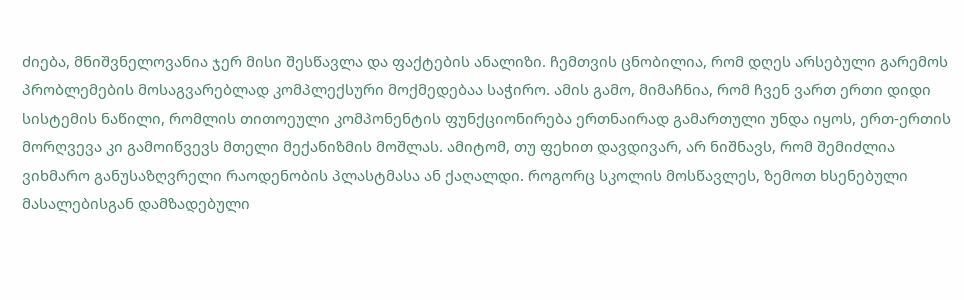ძიება, მნიშვნელოვანია ჯერ მისი შესწავლა და ფაქტების ანალიზი. ჩემთვის ცნობილია, რომ დღეს არსებული გარემოს პრობლემების მოსაგვარებლად კომპლექსური მოქმედებაა საჭირო. ამის გამო, მიმაჩნია, რომ ჩვენ ვართ ერთი დიდი სისტემის ნაწილი, რომლის თითოეული კომპონენტის ფუნქციონირება ერთნაირად გამართული უნდა იყოს, ერთ-ერთის მორღვევა კი გამოიწვევს მთელი მექანიზმის მოშლას. ამიტომ, თუ ფეხით დავდივარ, არ ნიშნავს, რომ შემიძლია ვიხმარო განუსაზღვრელი რაოდენობის პლასტმასა ან ქაღალდი. როგორც სკოლის მოსწავლეს, ზემოთ ხსენებული მასალებისგან დამზადებული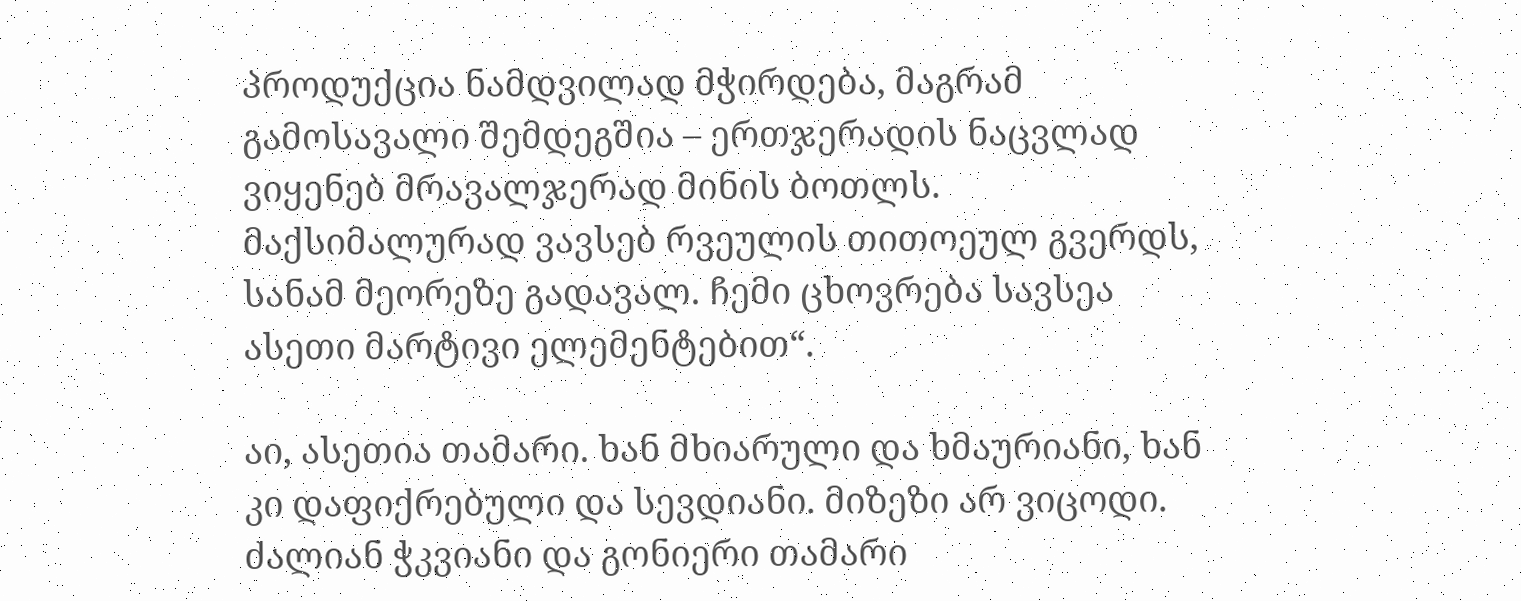პროდუქცია ნამდვილად მჭირდება, მაგრამ გამოსავალი შემდეგშია – ერთჯერადის ნაცვლად ვიყენებ მრავალჯერად მინის ბოთლს. მაქსიმალურად ვავსებ რვეულის თითოეულ გვერდს, სანამ მეორეზე გადავალ. ჩემი ცხოვრება სავსეა ასეთი მარტივი ელემენტებით“.

აი, ასეთია თამარი. ხან მხიარული და ხმაურიანი, ხან კი დაფიქრებული და სევდიანი. მიზეზი არ ვიცოდი. ძალიან ჭკვიანი და გონიერი თამარი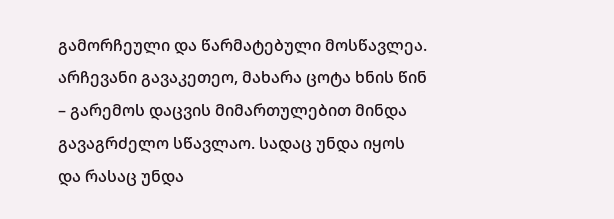გამორჩეული და წარმატებული მოსწავლეა. არჩევანი გავაკეთეო, მახარა ცოტა ხნის წინ – გარემოს დაცვის მიმართულებით მინდა გავაგრძელო სწავლაო. სადაც უნდა იყოს და რასაც უნდა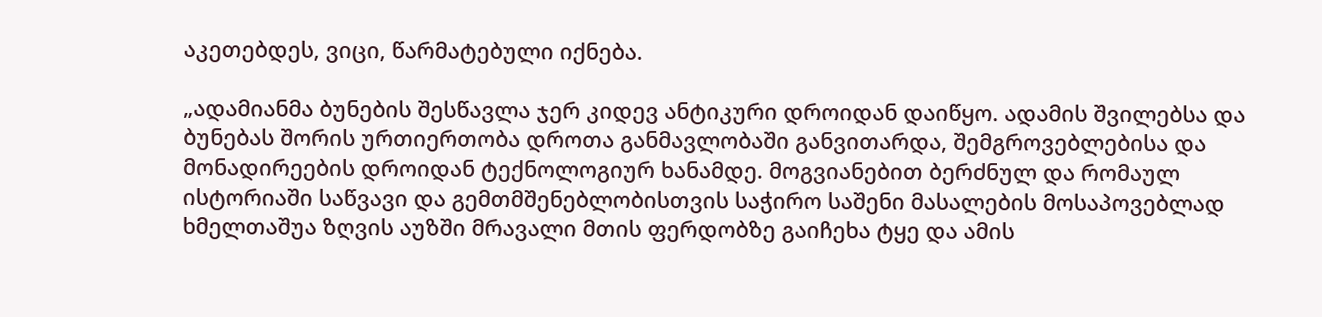აკეთებდეს, ვიცი, წარმატებული იქნება.

„ადამიანმა ბუნების შესწავლა ჯერ კიდევ ანტიკური დროიდან დაიწყო. ადამის შვილებსა და ბუნებას შორის ურთიერთობა დროთა განმავლობაში განვითარდა, შემგროვებლებისა და მონადირეების დროიდან ტექნოლოგიურ ხანამდე. მოგვიანებით ბერძნულ და რომაულ ისტორიაში საწვავი და გემთმშენებლობისთვის საჭირო საშენი მასალების მოსაპოვებლად ხმელთაშუა ზღვის აუზში მრავალი მთის ფერდობზე გაიჩეხა ტყე და ამის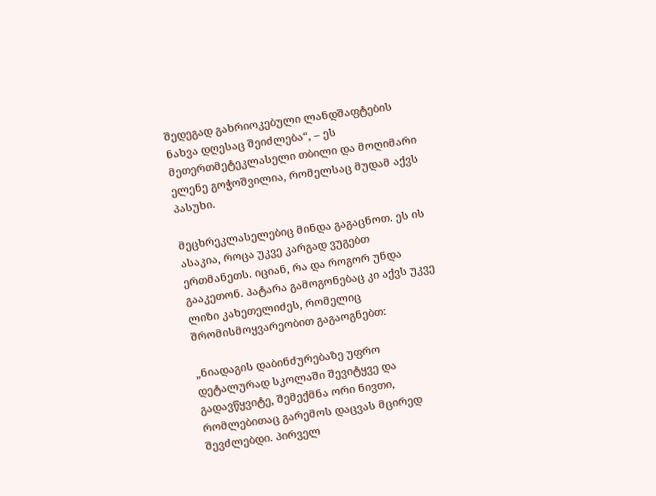შედეგად გახრიოკებული ლანდშაფტების ნახვა დღესაც შეიძლება“, – ეს მეთერთმეტეკლასელი თბილი და მოღიმარი ელენე გოჭოშვილია, რომელსაც მუდამ აქვს პასუხი.

მეცხრეკლასელებიც მინდა გაგაცნოთ. ეს ის ასაკია, როცა უკვე კარგად ვუგებთ ერთმანეთს. იციან, რა და როგორ უნდა გააკეთონ. პატარა გამოგონებაც კი აქვს უკვე ლიზი კახეთელიძეს, რომელიც შრომისმოყვარეობით გაგაოგნებთ:

„ნიადაგის დაბინძურებაზე უფრო დეტალურად სკოლაში შევიტყვე და გადავწყვიტე, შემექმნა ორი ნივთი, რომლებითაც გარემოს დაცვას მცირედ შევძლებდი. პირველ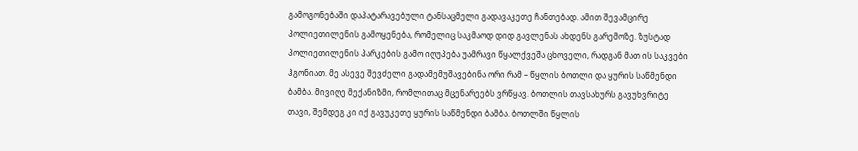გამოგონებაში დაპატარავებული ტანსაცმელი გადავაკეთე ჩანთებად. ამით შევამცირე პოლიეთილენის გამოყენება, რომელიც საკმაოდ დიდ გავლენას ახდენს გარემოზე. ზუსტად პოლიეთილენის პარკების გამო იღუპება უამრავი წყალქვეშა ცხოველი, რადგან მათ ის საკვები ჰგონიათ. მე ასევე შევძელი გადამემუშავებინა ორი რამ – წყლის ბოთლი და ყურის საწმენდი ბამბა. მივიღე მექანიზმი, რომლითაც მცენარეებს ვრწყავ. ბოთლის თავსახურს გავუხვრიტე თავი, შემდეგ კი იქ გავუკეთე ყურის საწმენდი ბამბა. ბოთლში წყლის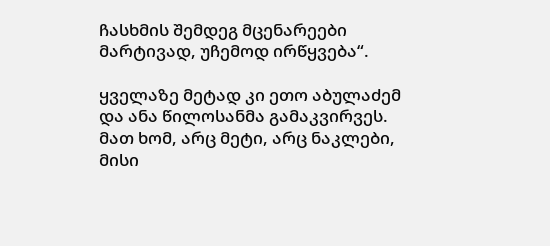ჩასხმის შემდეგ მცენარეები მარტივად, უჩემოდ ირწყვება“.

ყველაზე მეტად კი ეთო აბულაძემ და ანა წილოსანმა გამაკვირვეს. მათ ხომ, არც მეტი, არც ნაკლები, მისი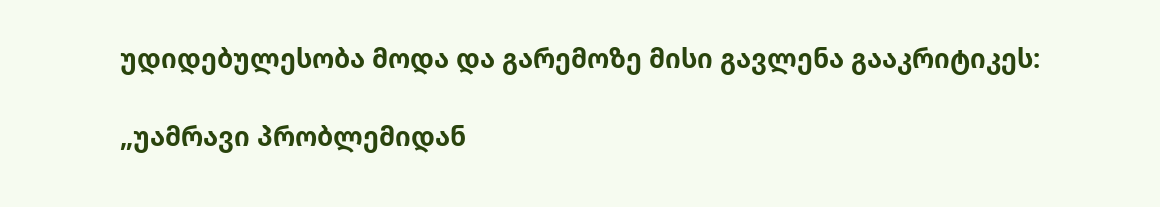უდიდებულესობა მოდა და გარემოზე მისი გავლენა გააკრიტიკეს:

„უამრავი პრობლემიდან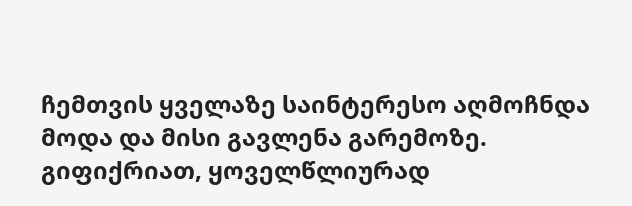ჩემთვის ყველაზე საინტერესო აღმოჩნდა მოდა და მისი გავლენა გარემოზე. გიფიქრიათ, ყოველწლიურად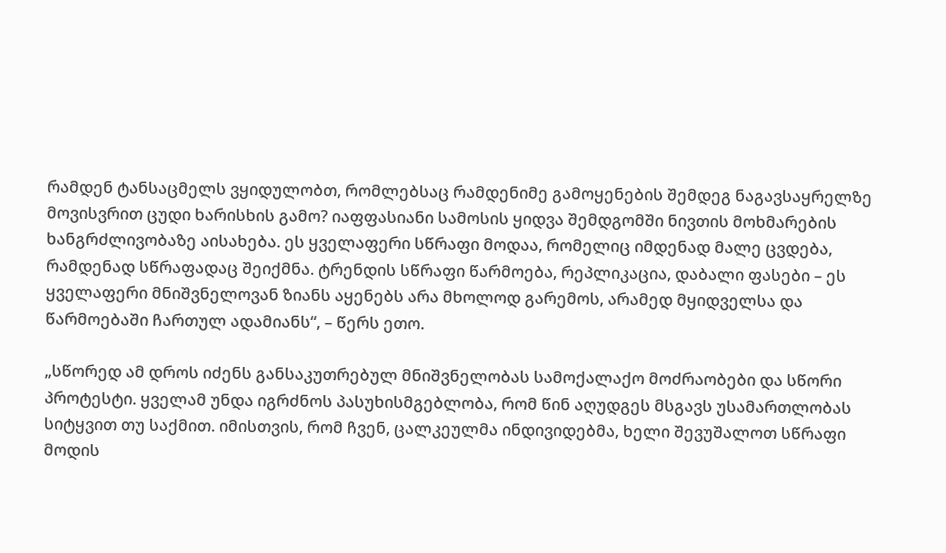რამდენ ტანსაცმელს ვყიდულობთ, რომლებსაც რამდენიმე გამოყენების შემდეგ ნაგავსაყრელზე მოვისვრით ცუდი ხარისხის გამო? იაფფასიანი სამოსის ყიდვა შემდგომში ნივთის მოხმარების ხანგრძლივობაზე აისახება. ეს ყველაფერი სწრაფი მოდაა, რომელიც იმდენად მალე ცვდება, რამდენად სწრაფადაც შეიქმნა. ტრენდის სწრაფი წარმოება, რეპლიკაცია, დაბალი ფასები – ეს ყველაფერი მნიშვნელოვან ზიანს აყენებს არა მხოლოდ გარემოს, არამედ მყიდველსა და წარმოებაში ჩართულ ადამიანს“, – წერს ეთო.

„სწორედ ამ დროს იძენს განსაკუთრებულ მნიშვნელობას სამოქალაქო მოძრაობები და სწორი პროტესტი. ყველამ უნდა იგრძნოს პასუხისმგებლობა, რომ წინ აღუდგეს მსგავს უსამართლობას სიტყვით თუ საქმით. იმისთვის, რომ ჩვენ, ცალკეულმა ინდივიდებმა, ხელი შევუშალოთ სწრაფი მოდის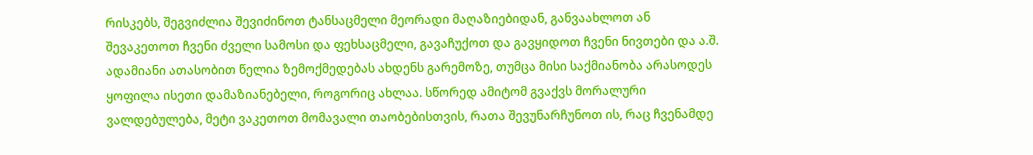რისკებს, შეგვიძლია შევიძინოთ ტანსაცმელი მეორადი მაღაზიებიდან, განვაახლოთ ან შევაკეთოთ ჩვენი ძველი სამოსი და ფეხსაცმელი, გავაჩუქოთ და გავყიდოთ ჩვენი ნივთები და ა.შ. ადამიანი ათასობით წელია ზემოქმედებას ახდენს გარემოზე, თუმცა მისი საქმიანობა არასოდეს ყოფილა ისეთი დამაზიანებელი, როგორიც ახლაა. სწორედ ამიტომ გვაქვს მორალური ვალდებულება, მეტი ვაკეთოთ მომავალი თაობებისთვის, რათა შევუნარჩუნოთ ის, რაც ჩვენამდე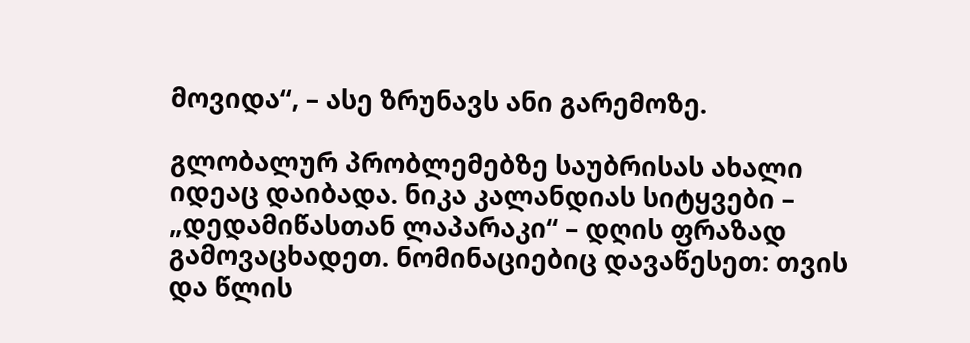მოვიდა“, – ასე ზრუნავს ანი გარემოზე.

გლობალურ პრობლემებზე საუბრისას ახალი იდეაც დაიბადა. ნიკა კალანდიას სიტყვები – „დედამიწასთან ლაპარაკი“ – დღის ფრაზად გამოვაცხადეთ. ნომინაციებიც დავაწესეთ: თვის და წლის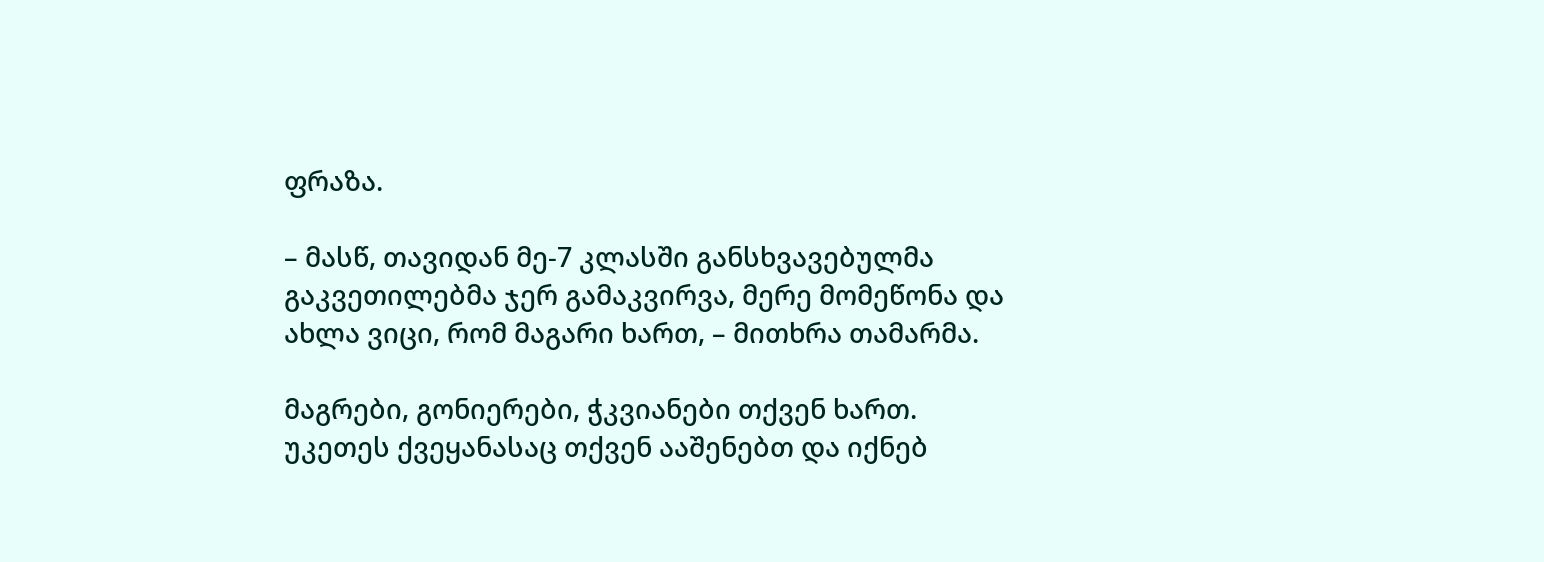ფრაზა.

– მასწ, თავიდან მე-7 კლასში განსხვავებულმა გაკვეთილებმა ჯერ გამაკვირვა, მერე მომეწონა და ახლა ვიცი, რომ მაგარი ხართ, – მითხრა თამარმა.

მაგრები, გონიერები, ჭკვიანები თქვენ ხართ. უკეთეს ქვეყანასაც თქვენ ააშენებთ და იქნებ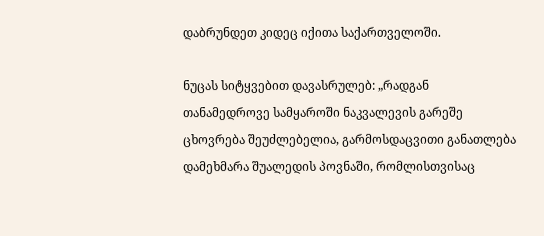დაბრუნდეთ კიდეც იქითა საქართველოში.

ნუცას სიტყვებით დავასრულებ: „რადგან თანამედროვე სამყაროში ნაკვალევის გარეშე ცხოვრება შეუძლებელია, გარმოსდაცვითი განათლება დამეხმარა შუალედის პოვნაში, რომლისთვისაც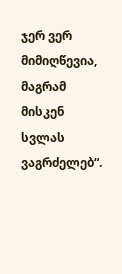ჯერ ვერ მიმიღწევია, მაგრამ მისკენ სვლას ვაგრძელებ“.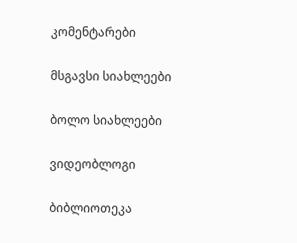კომენტარები

მსგავსი სიახლეები

ბოლო სიახლეები

ვიდეობლოგი

ბიბლიოთეკა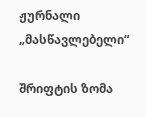ჟურნალი „მასწავლებელი“

შრიფტის ზომა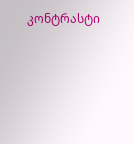კონტრასტი